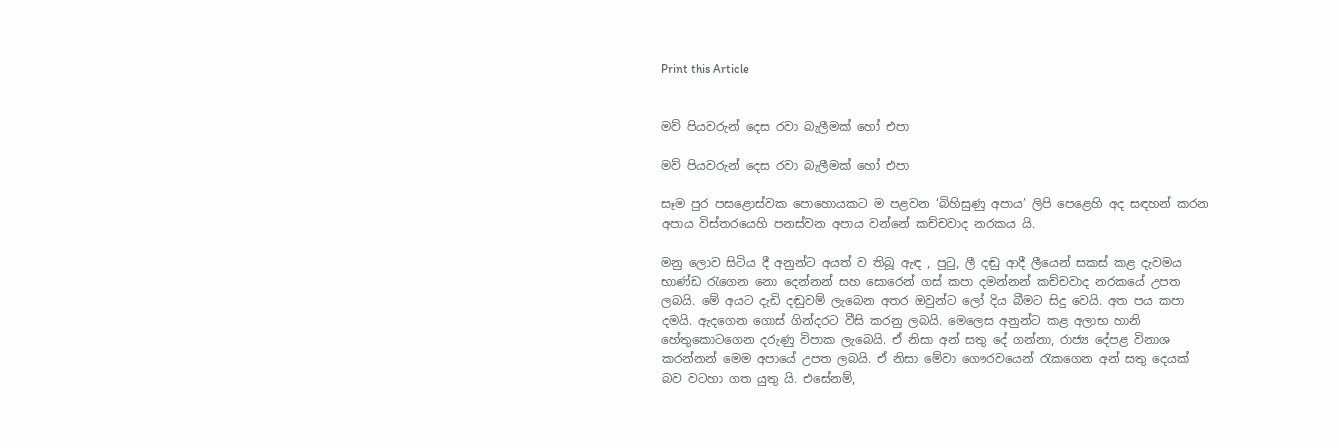Print this Article


මව් පියවරුන් දෙස රවා බැලීමක් හෝ එපා

මව් පියවරුන් දෙස රවා බැලීමක් හෝ එපා

සෑම පුර පසළොස්වක පොහොයකට ම පළවන ‘බිහිසුණු අපාය’ ලිපි පෙළෙහි අද සඳහන් කරන අපාය විස්තරයෙහි පනස්වන අපාය වන්නේ කච්චවාද නරකය යි.

මනු ලොව සිටිය දී අනුන්ට අයත් ව තිබූ ඇඳ , පුටු, ලී දඬු ආදී ලීයෙන් සකස් කළ දැවමය භාණ්ඩ රැගෙන නො දෙන්නන් සහ සොරෙන් ගස් කපා දමන්නන් කච්චවාද නරකයේ උපත ලබයි. මේ අයට දැඩි දඬුවම් ලැබෙන අතර ඔවුන්ට ලෝ දිය බීමට සිදු වෙයි. අත පය කපා දමයි. ඇදගෙන ගොස් ගින්දරට වීසි කරනු ලබයි. මෙලෙස අනුන්ට කළ අලාභ හානි හේතුකොටගෙන දරුණු විපාක ලැබෙයි. ඒ නිසා අන් සතු දේ ගන්නා, රාජ්‍ය දේපළ විනාශ කරන්නන් මෙම අපායේ උපත ලබයි. ඒ නිසා මේවා ගෞරවයෙන් රැකගෙන අන් සතු දෙයක් බව වටහා ගත යුතු යි. එසේනම්,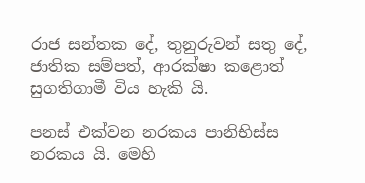රාජ සන්තක දේ, තුනුරුවන් සතු දේ, ජාතික සම්පත්, ආරක්ෂා කළොත් සුගතිගාමී විය හැකි යි.

පනස් එක්වන නරකය පානිභිස්ස නරකය යි. මෙහි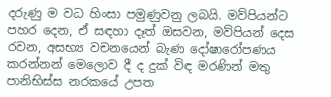දරුණු ම වධ හිංසා පමුණුවනු ලබයි. මව්පියන්ට පහර දෙන, ඒ සඳහා දෑත් ඔසවන, මව්පියන් දෙස රවන, අසභ්‍ය වචනයෙන් බැණ දෝෂාරෝපණය කරන්නන් මෙලොව දී ද දුක් විඳ මරණින් මතු පානිභිස්ස නරකයේ උපත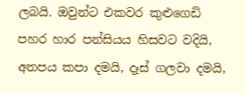ලබයි. ඔවුන්ට එකවර කුළුගෙඩි පහර හාර පන්සියය හිසවට වදියි, අතපය කපා දමයි, දෑස් ගලවා දමයි,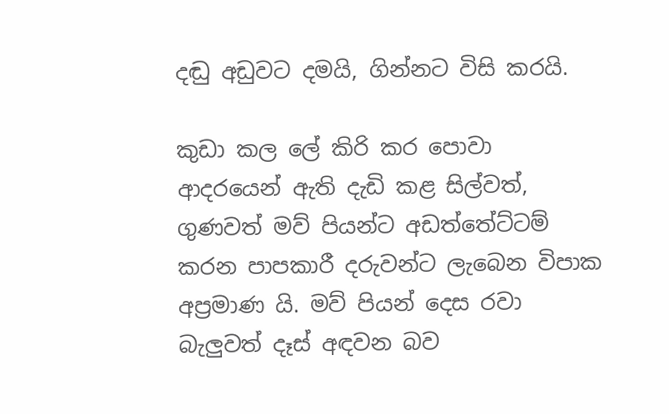දඬු අඩුවට දමයි, ගින්නට විසි කරයි.

කුඩා කල ලේ කිරි කර පොවා ආදරයෙන් ඇති දැඩි කළ සිල්වත්, ගුණවත් මව් පියන්ට අඩත්තේට්ටම් කරන පාපකාරී දරුවන්ට ලැබෙන විපාක අප්‍රමාණ යි. මව් පියන් දෙස රවා බැලුවත් දෑස් අඳවන බව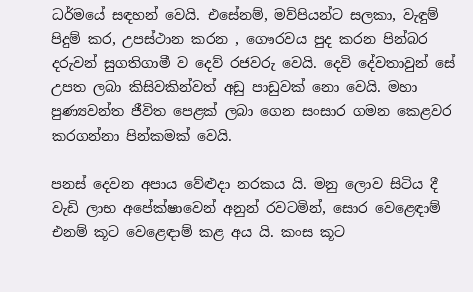ධර්මයේ සඳහන් වෙයි. එසේනම්, මව්පියන්ට සලකා, වැඳුම් පිදුම් කර, උපස්ථාන කරන , ගෞරවය පුද කරන පින්බර දරුවන් සුගතිගාමී ව දෙව් රජවරු වෙයි. දෙවි දේවතාවුන් සේ උපත ලබා කිසිවකින්වත් අඩු පාඩුවක් නො වෙයි. මහා පුණ්‍යවන්ත ජීවිත පෙළක් ලබා ගෙන සංසාර ගමන කෙළවර කරගන්නා පින්කමක් වෙයි.

පනස් දෙවන අපාය වේළුදා නරකය යි. මනු ලොව සිටිය දී වැඩි ලාභ අපේක්ෂාවෙන් අනුන් රවටමින්, සොර වෙළෙඳාම් එනම් කූට වෙළෙඳාම් කළ අය යි. කංස කූට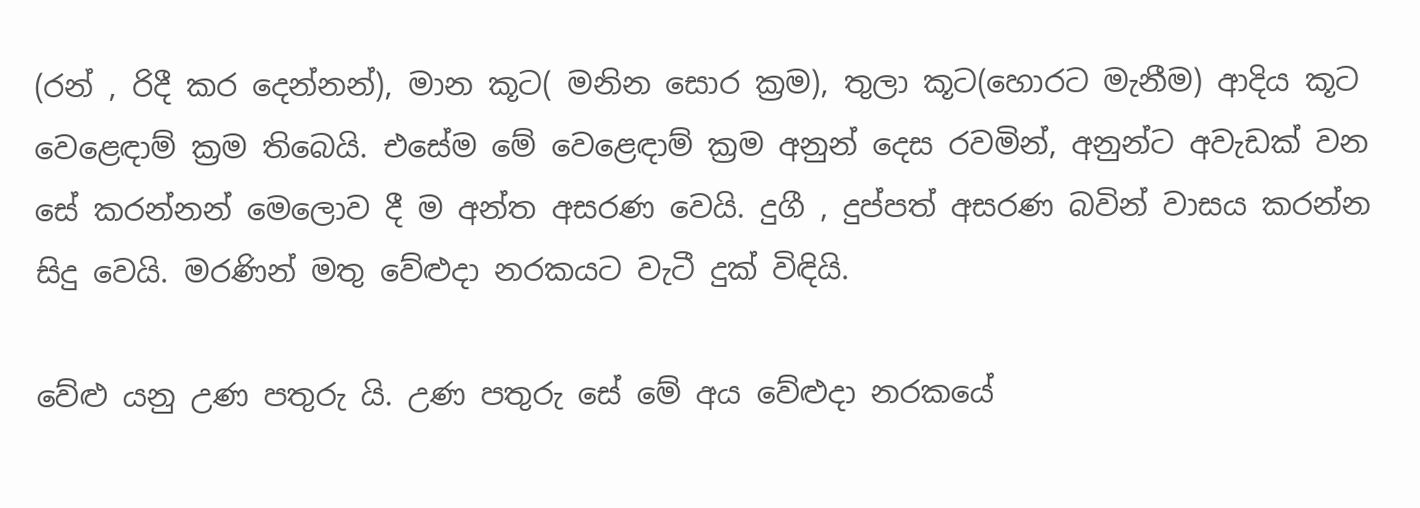(රන් , රිදී කර දෙන්නන්), මාන කූට( මනින සොර ක්‍රම), තුලා කූට(හොරට මැනීම) ආදිය කූට වෙළෙඳාම් ක්‍රම තිබෙයි. එසේම මේ වෙළෙඳාම් ක්‍රම අනුන් දෙස රවමින්, අනුන්ට අවැඩක් වන සේ කරන්නන් මෙලොව දී ම අන්ත අසරණ වෙයි. දුගී , දුප්පත් අසරණ බවින් වාසය කරන්න සිදු වෙයි. මරණින් මතු වේළුදා නරකයට වැටී දුක් විඳියි.

වේළු යනු උණ පතුරු යි. උණ පතුරු සේ මේ අය වේළුදා නරකයේ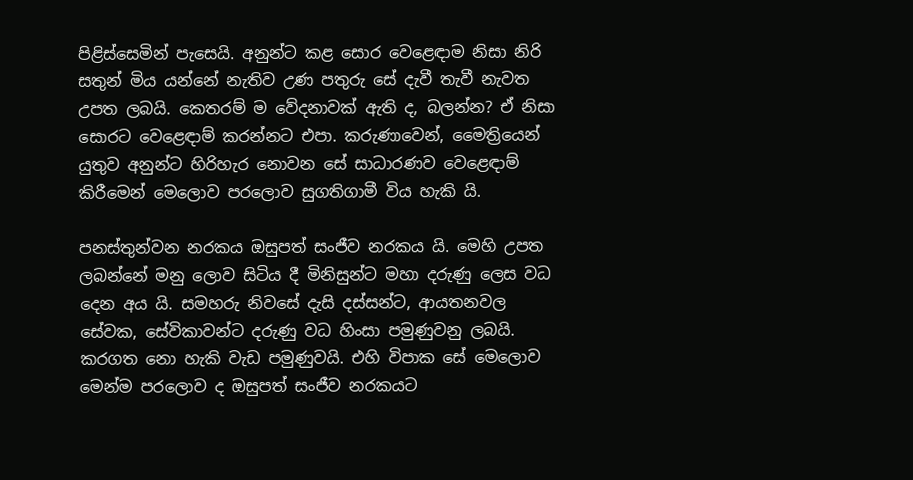පිළිස්සෙමින් පැසෙයි. අනුන්ට කළ සොර වෙළෙඳාම නිසා නිරි සතුන් මිය යන්නේ නැතිව උණ පතුරු සේ දැවී තැවී නැවත උපත ලබයි. කෙතරම් ම වේදනාවක් ඇති ද, බලන්න? ඒ නිසා සොරට වෙළෙඳාම් කරන්නට එපා. කරුණාවෙන්, මෛත්‍රියෙන් යුතුව අනුන්ට හිරිහැර නොවන සේ සාධාරණව වෙළෙඳාම් කිරීමෙන් මෙලොව පරලොව සුගතිගාමී විය හැකි යි.

පනස්තුන්වන නරකය ඔසුපත් සංජීව නරකය යි. මෙහි උපත ලබන්නේ මනු ලොව සිටිය දී මිනිසුන්ට මහා දරුණු ලෙස වධ දෙන අය යි. සමහරු නිවසේ දැසි දස්සන්ට, ආයතනවල සේවක, සේවිකාවන්ට දරුණු වධ හිංසා පමුණුවනු ලබයි. කරගත නො හැකි වැඩ පමුණුවයි. එහි විපාක සේ මෙලොව මෙන්ම පරලොව ද ඔසුපත් සංජීව නරකයට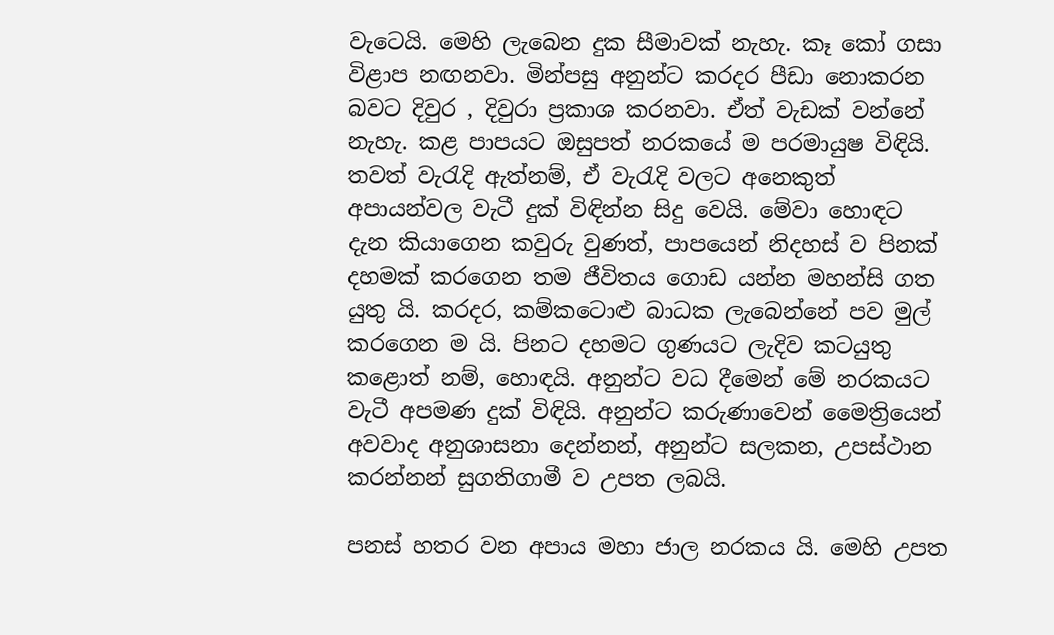වැටෙයි. මෙහි ලැබෙන දුක සීමාවක් නැහැ. කෑ කෝ ගසා විළාප නඟනවා. මින්පසු අනුන්ට කරදර පීඩා නොකරන බවට දිවුර , දිවුරා ප්‍රකාශ කරනවා. ඒත් වැඩක් වන්නේ නැහැ. කළ පාපයට ඔසුපත් නරකයේ ම පරමායුෂ විඳියි. තවත් වැරැදි ඇත්නම්, ඒ වැරැදි වලට අනෙකුත් අපායන්වල වැටී දුක් විඳින්න සිදු වෙයි. මේවා හොඳට දැන කියාගෙන කවුරු වුණත්, පාපයෙන් නිදහස් ව පිනක් දහමක් කරගෙන තම ජීවිතය ගොඩ යන්න මහන්සි ගත යුතු යි. කරදර, කම්කටොළු බාධක ලැබෙන්නේ පව මුල් කරගෙන ම යි. පිනට දහමට ගුණයට ලැදිව කටයුතු කළොත් නම්, හොඳයි. අනුන්ට වධ දීමෙන් මේ නරකයට වැටී අපමණ දුක් විඳියි. අනුන්ට කරුණාවෙන් මෛත්‍රියෙන් අවවාද අනුශාසනා දෙන්නන්, අනුන්ට සලකන, උපස්ථාන කරන්නන් සුගතිගාමී ව උපත ලබයි.

පනස් හතර වන අපාය මහා ජාල නරකය යි. මෙහි උපත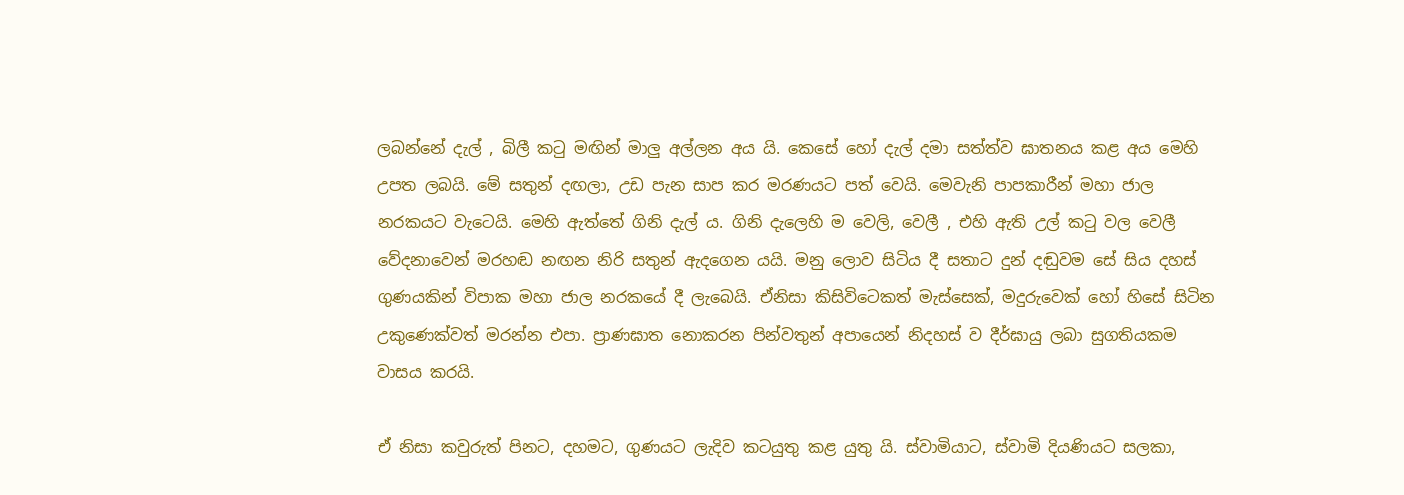ලබන්නේ දැල් , බිලී කටු මඟින් මාලු අල්ලන අය යි. කෙසේ හෝ දැල් දමා සත්ත්ව ඝාතනය කළ අය මෙහි උපත ලබයි. මේ සතුන් දඟලා, උඩ පැන සාප කර මරණයට පත් වෙයි. මෙවැනි පාපකාරීන් මහා ජාල නරකයට වැටෙයි. මෙහි ඇත්තේ ගිනි දැල් ය. ගිනි දැලෙහි ම වෙලි, වෙලී , එහි ඇති උල් කටු වල වෙලී වේදනාවෙන් මරහඬ නඟන නිරි සතුන් ඇදගෙන යයි. මනු ලොව සිටිය දී සතාට දුන් දඬුවම සේ සිය දහස් ගුණයකින් විපාක මහා ජාල නරකයේ දී ලැබෙයි. ඒනිසා කිසිවිටෙකත් මැස්සෙක්, මදුරුවෙක් හෝ හිසේ සිටින උකුණෙක්වත් මරන්න එපා. ප්‍රාණඝාත නොකරන පින්වතුන් අපායෙන් නිදහස් ව දීර්ඝායු ලබා සුගතියකම වාසය කරයි.

ඒ නිසා කවුරුත් පිනට, දහමට, ගුණයට ලැදිව කටයුතු කළ යුතු යි. ස්වාමියාට, ස්වාමි දියණියට සලකා,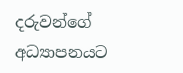දරුවන්ගේ අධ්‍යාපනයට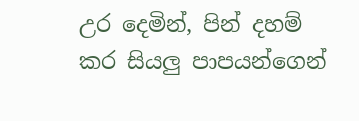උර දෙමින්, පින් දහම් කර සියලු පාපයන්ගෙන්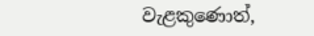වැළකුණොත්,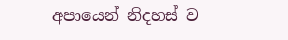අපායෙන් නිදහස් ව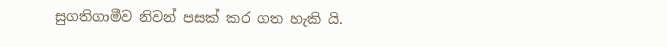සුගතිගාමීව නිවන් පසක් කර ගත හැකි යි.